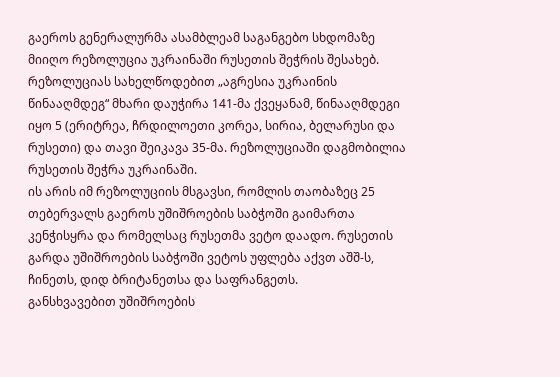გაეროს გენერალურმა ასამბლეამ საგანგებო სხდომაზე მიიღო რეზოლუცია უკრაინაში რუსეთის შეჭრის შესახებ. რეზოლუციას სახელწოდებით „აგრესია უკრაინის წინააღმდეგ“ მხარი დაუჭირა 141-მა ქვეყანამ, წინააღმდეგი იყო 5 (ერიტრეა, ჩრდილოეთი კორეა, სირია, ბელარუსი და რუსეთი) და თავი შეიკავა 35-მა. რეზოლუციაში დაგმობილია რუსეთის შეჭრა უკრაინაში.
ის არის იმ რეზოლუციის მსგავსი, რომლის თაობაზეც 25 თებერვალს გაეროს უშიშროების საბჭოში გაიმართა კენჭისყრა და რომელსაც რუსეთმა ვეტო დაადო. რუსეთის გარდა უშიშროების საბჭოში ვეტოს უფლება აქვთ აშშ-ს, ჩინეთს, დიდ ბრიტანეთსა და საფრანგეთს.
განსხვავებით უშიშროების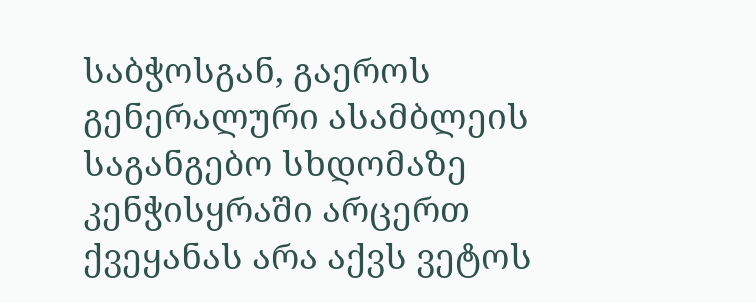საბჭოსგან, გაეროს გენერალური ასამბლეის საგანგებო სხდომაზე კენჭისყრაში არცერთ ქვეყანას არა აქვს ვეტოს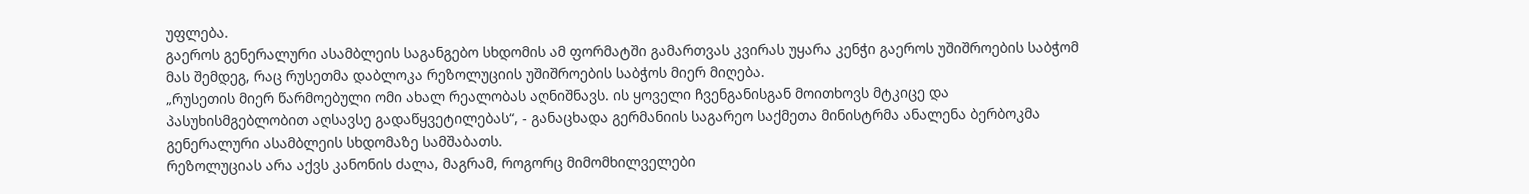უფლება.
გაეროს გენერალური ასამბლეის საგანგებო სხდომის ამ ფორმატში გამართვას კვირას უყარა კენჭი გაეროს უშიშროების საბჭომ მას შემდეგ, რაც რუსეთმა დაბლოკა რეზოლუციის უშიშროების საბჭოს მიერ მიღება.
„რუსეთის მიერ წარმოებული ომი ახალ რეალობას აღნიშნავს. ის ყოველი ჩვენგანისგან მოითხოვს მტკიცე და პასუხისმგებლობით აღსავსე გადაწყვეტილებას“, - განაცხადა გერმანიის საგარეო საქმეთა მინისტრმა ანალენა ბერბოკმა გენერალური ასამბლეის სხდომაზე სამშაბათს.
რეზოლუციას არა აქვს კანონის ძალა, მაგრამ, როგორც მიმომხილველები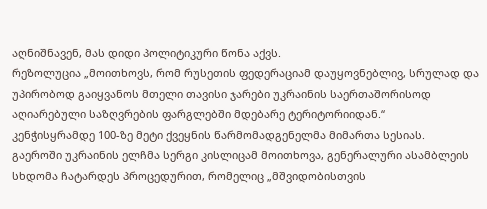აღნიშნავენ, მას დიდი პოლიტიკური წონა აქვს.
რეზოლუცია „მოითხოვს, რომ რუსეთის ფედერაციამ დაუყოვნებლივ, სრულად და უპირობოდ გაიყვანოს მთელი თავისი ჯარები უკრაინის საერთაშორისოდ აღიარებული საზღვრების ფარგლებში მდებარე ტერიტორიიდან.“
კენჭისყრამდე 100-ზე მეტი ქვეყნის წარმომადგენელმა მიმართა სესიას.
გაეროში უკრაინის ელჩმა სერგი კისლიცამ მოითხოვა, გენერალური ასამბლეის სხდომა ჩატარდეს პროცედურით, რომელიც „მშვიდობისთვის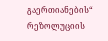გაერთიანების“ რეზოლუციის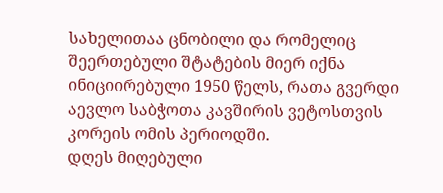სახელითაა ცნობილი და რომელიც შეერთებული შტატების მიერ იქნა ინიციირებული 1950 წელს, რათა გვერდი აევლო საბჭოთა კავშირის ვეტოსთვის კორეის ომის პერიოდში.
დღეს მიღებული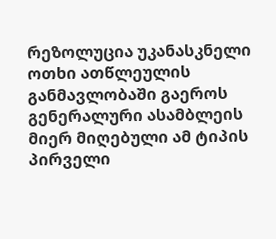რეზოლუცია უკანასკნელი ოთხი ათწლეულის განმავლობაში გაეროს გენერალური ასამბლეის მიერ მიღებული ამ ტიპის პირველი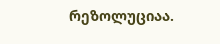რეზოლუციაა.